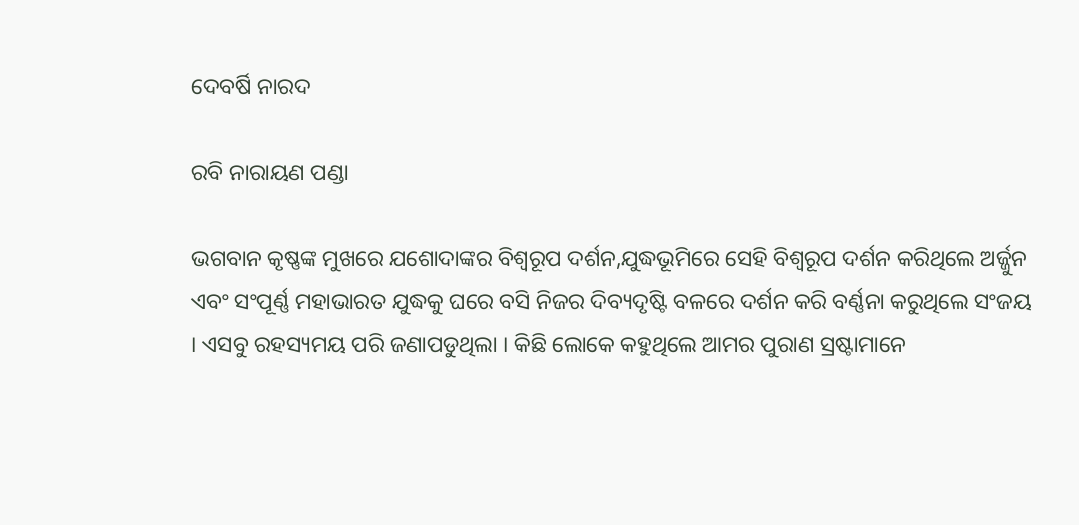ଦେବର୍ଷି ନାରଦ

ରବି ନାରାୟଣ ପଣ୍ଡା

ଭଗବାନ କୃଷ୍ଣଙ୍କ ମୁଖରେ ଯଶୋଦାଙ୍କର ବିଶ୍ୱରୂପ ଦର୍ଶନ,ଯୁଦ୍ଧଭୂମିରେ ସେହି ବିଶ୍ୱରୂପ ଦର୍ଶନ କରିଥିଲେ ଅର୍ଜ୍ଜୁନ ଏବଂ ସଂପୂର୍ଣ୍ଣ ମହାଭାରତ ଯୁଦ୍ଧକୁ ଘରେ ବସି ନିଜର ଦିବ୍ୟଦୃଷ୍ଟି ବଳରେ ଦର୍ଶନ କରି ବର୍ଣ୍ଣନା କରୁଥିଲେ ସଂଜୟ । ଏସବୁ ରହସ୍ୟମୟ ପରି ଜଣାପଡୁଥିଲା । କିଛି ଲୋକେ କହୁଥିଲେ ଆମର ପୁରାଣ ସ୍ରଷ୍ଟାମାନେ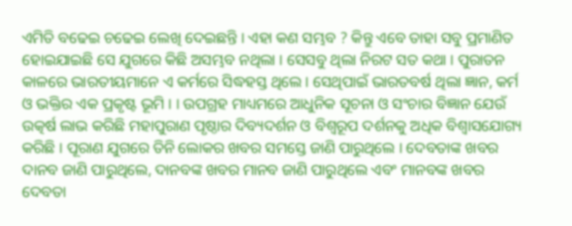ଏମିତି ବଢେଇ ଚଢେଇ ଲେଖି ଦେଇଛନ୍ତି । ଏହା କଣ ସମ୍ଭବ ? କିନ୍ତୁ ଏବେ ତାହା ସବୁ ପ୍ରମାଣିତ ହୋଇଯାଇଛି ସେ ଯୁଗରେ କିଛି ଅସମ୍ଭବ ନଥିଲା । ସେସବୁ ଥିଲା ନିରଟ ସତ କଥା । ପୁରାତନ କାଳରେ ଭାରତୀୟମାନେ ଏ କର୍ମରେ ସିଦ୍ଧହସ୍ତ ଥିଲେ । ସେଥିପାଇଁ ଭାରତବର୍ଷ ଥିଲା ଜ୍ଞାନ, କର୍ମ ଓ ଭକ୍ତିର ଏକ ପ୍ରକୃଷ୍ଟ ଭୂମି । । ଉପଗ୍ରହ ମାଧ୍ୟମରେ ଆଧୁନିକ ସୂଚନା ଓ ସଂଚାର ବିଜ୍ଞାନ ଯେଉଁ ଉତ୍କର୍ଷ ଲାଭ କରିଛି ମହାପୁରାଣ ପୃଷ୍ଠାର ଦିବ୍ୟଦର୍ଶନ ଓ ବିଶ୍ୱରୂପ ଦର୍ଶନକୁ ଅଧିକ ବିଶ୍ୱାସଯୋଗ୍ୟ କରିଛି । ପୂରାଣ ଯୁଗରେ ତିନି ଲୋକର ଖବର ସମସ୍ତେ ଜାଣି ପାରୁଥିଲେ । ଦେବତାଙ୍କ ଖବର ଦାନବ ଜାଣି ପାରୁଥିଲେ, ଦାନବଙ୍କ ଖବର ମାନବ ଜାଣି ପାରୁଥିଲେ ଏବଂ ମାନବଙ୍କ ଖବର ଦେବତା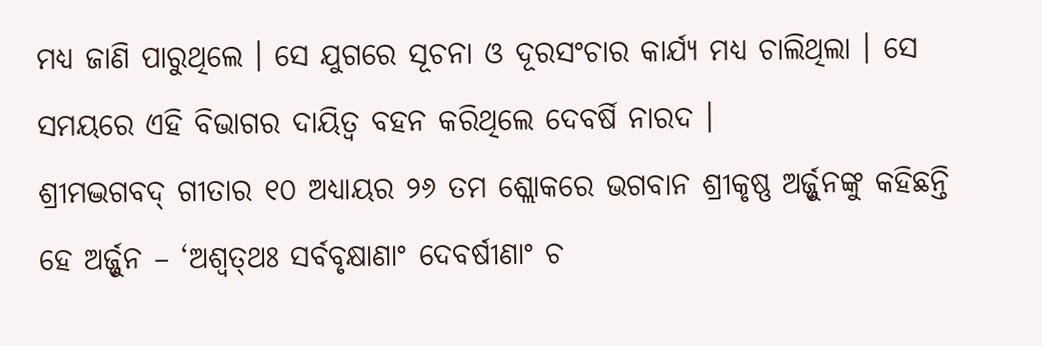ମଧ୍ୟ ଜାଣି ପାରୁଥିଲେ । ସେ ଯୁଗରେ ସୂଚନା ଓ ଦୂରସଂଚାର କାର୍ଯ୍ୟ ମଧ୍ୟ ଚାଲିଥିଲା । ସେ ସମୟରେ ଏହି ବିଭାଗର ଦାୟିତ୍ୱ ବହନ କରିଥିଲେ ଦେବର୍ଷି ନାରଦ ।
ଶ୍ରୀମଦ୍ଭଗବଦ୍ ଗୀତାର ୧୦ ଅଧ୍ୟାୟର ୨୬ ତମ ଶ୍ଲୋକରେ ଭଗବାନ ଶ୍ରୀକୃଷ୍ଣ ଅର୍ଜ୍ଜୁନଙ୍କୁ କହିଛନ୍ତି ହେ ଅର୍ଜ୍ଜୁନ – ‘ଅଶ୍ୱତ୍‌ଥଃ ସର୍ବବୃକ୍ଷାଣାଂ ଦେବର୍ଷୀଣାଂ ଚ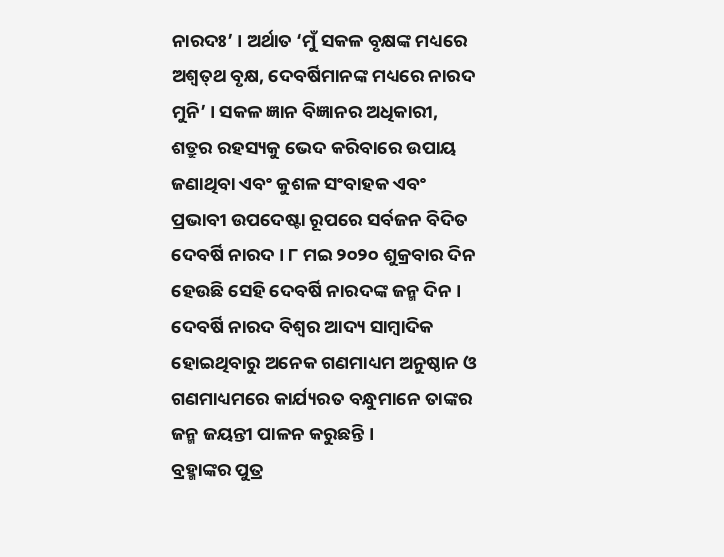ନାରଦଃ’ । ଅର୍ଥାତ ‘ମୁଁ ସକଳ ବୃକ୍ଷଙ୍କ ମଧ୍ୟରେ ଅଶ୍ୱତ୍‌ଥ ବୃକ୍ଷ, ଦେବର୍ଷିମାନଙ୍କ ମଧ୍ୟରେ ନାରଦ ମୁନି’ । ସକଳ ଜ୍ଞାନ ବିଜ୍ଞାନର ଅଧିକାରୀ, ଶତ୍ରୁର ରହସ୍ୟକୁ ଭେଦ କରିବାରେ ଉପାୟ ଜଣାଥିବା ଏବଂ କୁଶଳ ସଂବାହକ ଏବଂ ପ୍ରଭାବୀ ଉପଦେଷ୍ଟା ରୂପରେ ସର୍ବଜନ ବିଦିତ ଦେବର୍ଷି ନାରଦ । ୮ ମଇ ୨୦୨୦ ଶୁକ୍ରବାର ଦିନ ହେଉଛି ସେହି ଦେବର୍ଷି ନାରଦଙ୍କ ଜନ୍ମ ଦିନ । ଦେବର୍ଷି ନାରଦ ବିଶ୍ୱର ଆଦ୍ୟ ସାମ୍ବାଦିକ ହୋଇଥିବାରୁ ଅନେକ ଗଣମାଧ୍ୟମ ଅନୁଷ୍ଠାନ ଓ ଗଣମାଧ୍ୟମରେ କାର୍ଯ୍ୟରତ ବନ୍ଧୁମାନେ ତାଙ୍କର ଜନ୍ମ ଜୟନ୍ତୀ ପାଳନ କରୁଛନ୍ତି ।
ବ୍ରହ୍ମାଙ୍କର ପୁତ୍ର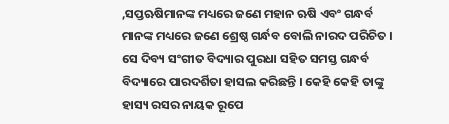,ସପ୍ତଋଷିମାନଙ୍କ ମଧ୍ୟରେ ଜଣେ ମହାନ ଋଷି ଏବଂ ଗନ୍ଧର୍ବ ମାନଙ୍କ ମଧ୍ୟରେ ଜଣେ ଶ୍ରେଷ୍ଠ ଗର୍ନ୍ଧବ ବୋଲି ନାରଦ ପରିଚିତ । ସେ ଦିବ୍ୟ ସଂଗୀତ ବିଦ୍ୟାର ପୁରଧା ସହିତ ସମସ୍ତ ଗନ୍ଧର୍ବ ବିଦ୍ୟାରେ ପାରଦର୍ଶିତା ହାସଲ କରିଛନ୍ତି । କେହି କେହି ତାଙ୍କୁ ହାସ୍ୟ ରସର ନାୟକ ରୂପେ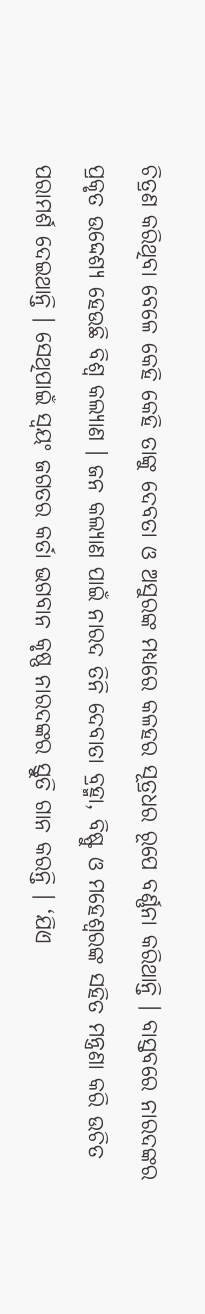ଚିତ୍ରଣ କରିଥିବା ବେଳେ କେହି କେହି ତାଙ୍କୁ ଦେବତା ଓ ଅସୁରଙ୍କ ମଧ୍ୟରେ କଳହର ସୂତ୍ରଧର ରୂପେ ବର୍ଣ୍ଣନା କରିଥାନ୍ତି । ବାସ୍ତବରେ ନାରଦଙ୍କର ପ୍ରକୃତ ଉଦ୍ଦେଶ୍ୟ ହେଉଛି ବିଶ୍ୱ କଲ୍ୟାଣ । ଜନ କଲ୍ୟାଣ ପାଇଁ ନାରଦ ତିନି ଦେବାତା ବ୍ରହ୍ମା, ବିଷ୍ଫୁ ଓ ମହେଶ୍ୱରଙ୍କ ସହିତ ମନ୍ତ୍ରଣା କରି ଉଚିତ ପରାମର୍ଶ ଦେଇଥାନ୍ତି । ସେଥିପାଇଁ ସ୍ୱୟଂ ଜଗତର କର୍ତା ଭଗବାନ କୃଷ୍ଣ ନାରଦଙ୍କର ସ୍ତୁତି ଗାନ କରନ୍ତି । ‘ଯିଏ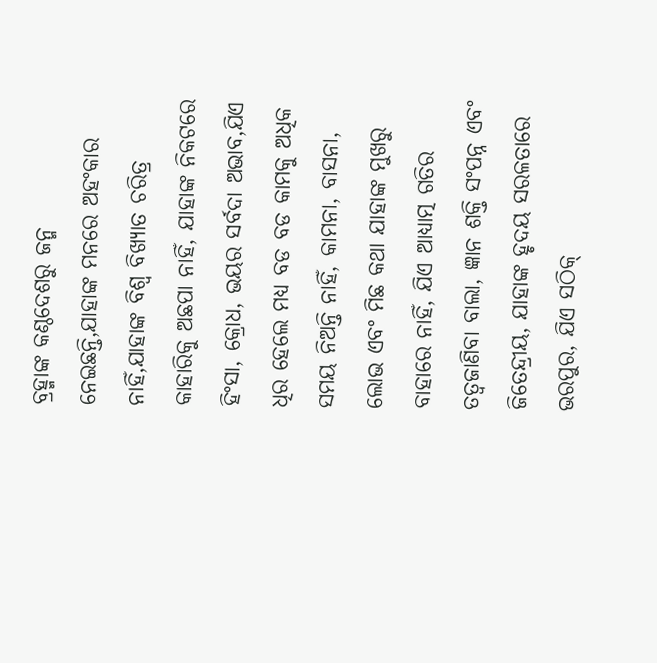ବ୍ରହ୍ମାଙ୍କ କଣ୍ଠଦେଶରୁ ଜନ୍ମ ନେଇଛନ୍ତି,ଯାହାଙ୍କ ମନରେ ଅହଂକାର ନାହିଁ,ଯାହାଙ୍କ ବିଶ୍ୱ ବିଖ୍ୟାତ ଚରିତ୍ର କାହାରିକୁ ଅଛପା ନାହିଁ, ଯାହାଙ୍କ ନିକଟରେ ହିଂସା, କ୍ରୋଧ, ଭୟର ସର୍ବଦା ଅଭାବ,ଯିଏ ଧିର ହେଲେ ମଧ୍ୟ ବଡ ବଡ କାମକୁ ଅଧିକ ସମୟ ନିଅନ୍ତି ନାହିଁ, କାମନା, ବାସନା, ଲୋଭ ଏବଂ ମିଛ କଥା ଯାହାଙ୍କ ମୁଖରୁ ବାହାରେ ନାହିଁ, ଯିଏ ଆଧ୍ୟାତ୍ମ ଗତିର ତତ୍ୱଜାଣିବା ବାଲା, ଜ୍ଞାନ ଶକ୍ତି ସଂପନ୍ନ ଏବଂ ଜିତେନ୍ଦ୍ରୀୟ, ଯାହାଙ୍କ ହୃଦୟ ସରଳତାରେ ଭରପୁର, ଯିଏ ସଠିକ୍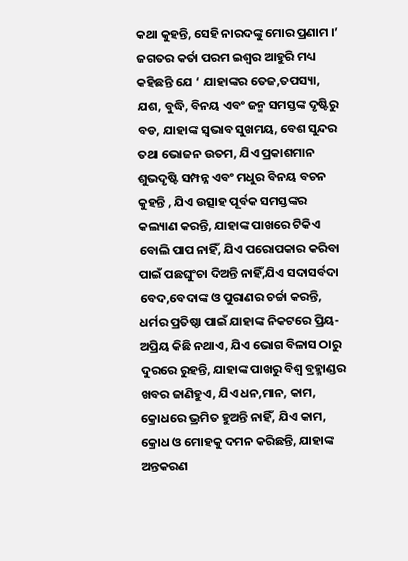କଥା କୁହନ୍ତି, ସେହି ନାରଦଙ୍କୁ ମୋର ପ୍ରଣାମ ।’ ଜଗତର କର୍ତା ପରମ ଇଶ୍ୱର ଆହୁରି ମଧ୍ୟ କହିଛନ୍ତି ଯେ ‘ ଯାହାଙ୍କର ତେଜ,ତପସ୍ୟା, ଯଶ, ବୁଦ୍ଧି, ବିନୟ ଏବଂ ଜନ୍ମ ସମସ୍ତଙ୍କ ଦୃଷ୍ଟିରୁ ବଡ, ଯାହାଙ୍କ ସ୍ୱଭାବ ସୁଖମୟ, ବେଶ ସୁନ୍ଦର ତଥା ଭୋଜନ ଉତମ, ଯିଏ ପ୍ରକାଶମାନ ଶୁଭଦୃଷ୍ଟି ସମ୍ପନ୍ନ ଏବଂ ମଧୁର ବିନୟ ବଚନ କୁହନ୍ତି , ଯିଏ ଉତ୍ସାହ ପୂର୍ବକ ସମସ୍ତଙ୍କର କଲ୍ୟାଣ କରନ୍ତି, ଯାହାଙ୍କ ପାଖରେ ଟିକିଏ ବୋଲି ପାପ ନାହିଁ, ଯିଏ ପରୋପକାର କରିବା ପାଇଁ ପଛଘୁଂଚା ଦିଅନ୍ତି ନାହିଁ,ଯିଏ ସଦାସର୍ବଦା ବେଦ,ବେଦାଙ୍କ ଓ ପୁରାଣର ଚର୍ଚ୍ଚା କରନ୍ତି, ଧର୍ମର ପ୍ରତିଷ୍ଠା ପାଇଁ ଯାହାଙ୍କ ନିକଟରେ ପ୍ରିୟ-ଅପ୍ରିୟ କିଛି ନଥାଏ, ଯିଏ ଭୋଗ ବିଳାସ ଠାରୁ ଦୁରରେ ରୁହନ୍ତି, ଯାହାଙ୍କ ପାଖରୁ ବିଶ୍ୱ ବ୍ରହ୍ମାଣ୍ଡର ଖବର ଜାଣିହୁଏ, ଯିଏ ଧନ,ମାନ, କାମ, କ୍ରୋଧରେ ଭ୍ରମିତ ହୁଅନ୍ତି ନାହିଁ, ଯିଏ କାମ, କ୍ରୋଧ ଓ ମୋହକୁ ଦମନ କରିଛନ୍ତି, ଯାହାଙ୍କ ଅନ୍ତକରଣ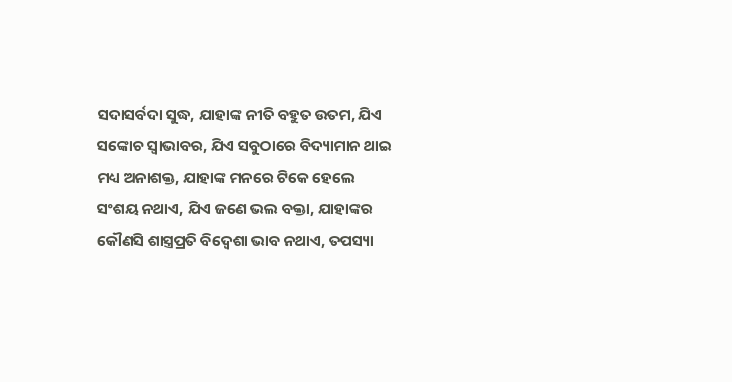ସଦାସର୍ବଦା ସୁଦ୍ଧ, ଯାହାଙ୍କ ନୀତି ବହୁତ ଉତମ, ଯିଏ ସଙ୍କୋଚ ସ୍ୱାଭାବର, ଯିଏ ସବୁଠାରେ ବିଦ୍ୟାମାନ ଥାଇ ମଧ୍ୟ ଅନାଶକ୍ତ, ଯାହାଙ୍କ ମନରେ ଟିକେ ହେଲେ ସଂଶୟ ନଥାଏ, ଯିଏ ଜଣେ ଭଲ ବକ୍ତା, ଯାହାଙ୍କର କୌଣସି ଶାସ୍ତ୍ରପ୍ରତି ବିଦ୍ୱେଶା ଭାବ ନଥାଏ, ତପସ୍ୟା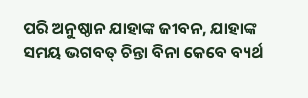ପରି ଅନୁଷ୍ଠାନ ଯାହାଙ୍କ ଜୀବନ, ଯାହାଙ୍କ ସମୟ ଭଗବତ୍ ଚିନ୍ତା ବିନା କେବେ ବ୍ୟର୍ଥ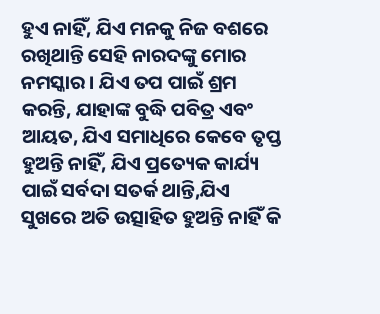ହୁଏ ନାହିଁ, ଯିଏ ମନକୁ ନିଜ ବଶରେ ରଖିଥାନ୍ତି ସେହି ନାରଦଙ୍କୁ ମୋର ନମସ୍କାର । ଯିଏ ତପ ପାଇଁ ଶ୍ରମ କରନ୍ତି, ଯାହାଙ୍କ ବୁଦ୍ଧି ପବିତ୍ର ଏବଂ ଆୟତ, ଯିଏ ସମାଧିରେ କେବେ ତୃପ୍ତ ହୁଅନ୍ତି ନାହିଁ, ଯିଏ ପ୍ରତ୍ୟେକ କାର୍ଯ୍ୟ ପାଇଁ ସର୍ବଦା ସତର୍କ ଥାନ୍ତି,ଯିଏ ସୁଖରେ ଅତି ଉତ୍ସାହିତ ହୁଅନ୍ତି ନାହିଁ କି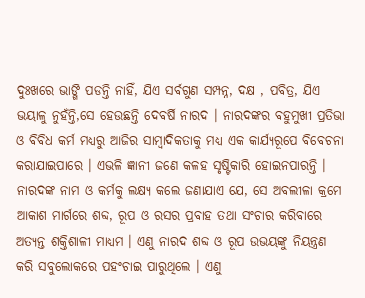ଦୁଃଖରେ ଭାଙ୍ଗି ପଡନ୍ତି ନାହିଁ, ଯିଏ ସର୍ବଗୁଣ ସମ୍ପନ୍ନ, ଦକ୍ଷ , ପବିତ୍ର, ଯିଏ ଭୟାଳୁ ନୁହଁନ୍ତି,ସେ ହେଉଛନ୍ତି ଦେବର୍ଷି ନାରଦ । ନାରଦଙ୍କର ବହୁମୁଖୀ ପ୍ରତିଭା ଓ ବିବିଧ କର୍ମ ମଧ୍ୟରୁ ଆଜିର ସାମ୍ବାଦିକତାକୁ ମଧ୍ୟ ଏକ କାର୍ଯ୍ୟରୂପେ ବିବେଚନା କରାଯାଇପାରେ । ଏଭଳି ଜ୍ଞାନୀ ଜଣେ କଳହ ସୃଷ୍ଟିକାରି ହୋଇନପାରନ୍ତି । ନାରଦଙ୍କ ନାମ ଓ କର୍ମକୁ ଲକ୍ଷ୍ୟ କଲେ ଜଣାଯାଏ ଯେ, ସେ ଅବଲୀଳା କ୍ରମେ ଆକାଶ ମାର୍ଗରେ ଶବ୍ଦ, ରୂପ ଓ ରସର ପ୍ରବାହ ତଥା ସଂଚାର କରିବାରେ ଅତ୍ୟନ୍ତ ଶକ୍ତିଶାଳୀ ମାଧ୍ୟମ । ଏଣୁ ନାରଦ ଶବ୍ଦ ଓ ରୂପ ଉଭୟଙ୍କୁ ନିୟନ୍ତ୍ରଣ କରି ସବୁଲୋକରେ ପହଂଚାଇ ପାରୁଥିଲେ । ଏଣୁ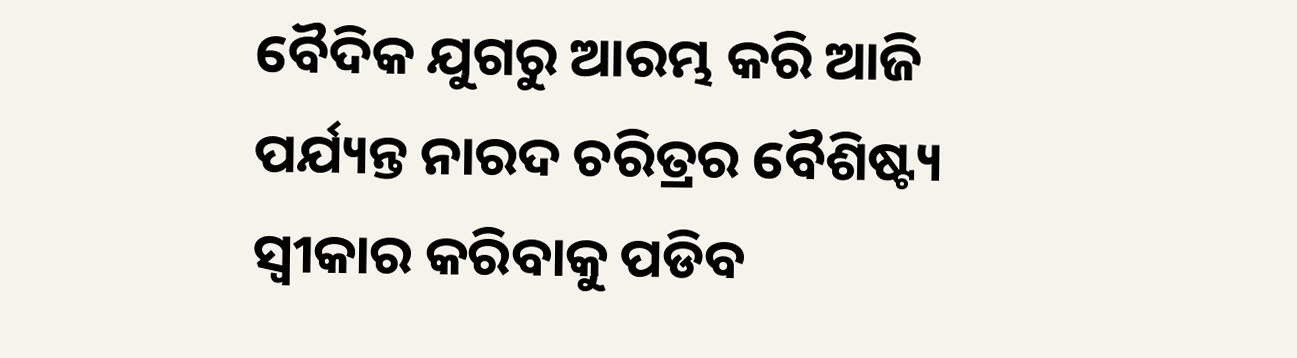ବୈଦିକ ଯୁଗରୁ ଆରମ୍ଭ କରି ଆଜି ପର୍ଯ୍ୟନ୍ତ ନାରଦ ଚରିତ୍ରର ବୈଶିଷ୍ଟ୍ୟ ସ୍ୱୀକାର କରିବାକୁ ପଡିବ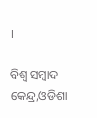।

ବିଶ୍ୱ ସମ୍ବାଦ କେନ୍ଦ୍ର,ଓଡିଶା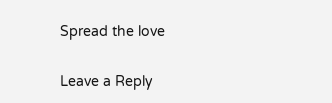Spread the love

Leave a Reply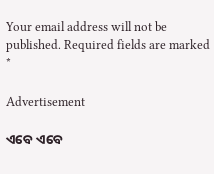Your email address will not be published. Required fields are marked *

Advertisement

ଏବେ ଏବେ